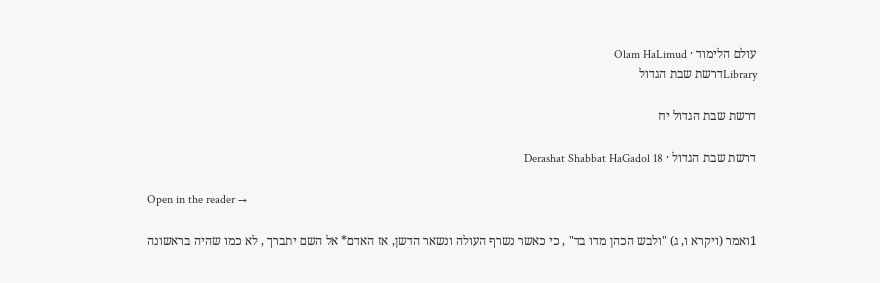עולם הלימוד · Olam HaLimud
Libraryדרשת שבת הגדול

דרשת שבת הגדול יח

דרשת שבת הגדול · Derashat Shabbat HaGadol 18

Open in the reader →

1ואמר (ויקרא ו, ג) "ולבש הכהן מדו בד" , כי כאשר נשרף העולה ונשאר הדשן, אז האדם* אל השם יתברך , לא כמו שהיה בראשונה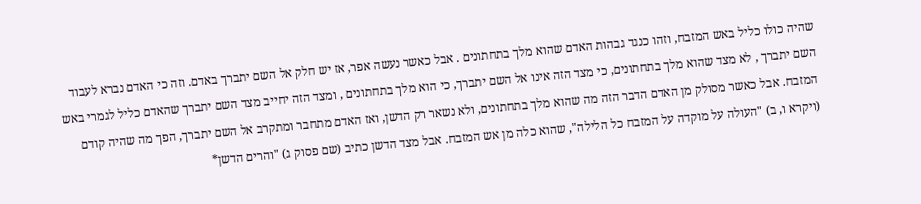שהיה כולו כליל באש המזבח, וזהו כנגד גבהות האדם שהוא מלך בתחתונים . אבל כאשר נעשה אפר, אז יש חלק אל השם יתברך באדם. וזה כי האדם נברא לעבוד השם יתברך , לא מצד שהוא מלך בתחתונים, כי מצד הזה אינו אל השם יתברך, כי הוא מלך בתחתונים , ומצד הזה יחייב מצד השם יתברך שהאדם כליל לגמרי באש המזבח. אבל כאשר מסולק מן האדם הדבר הזה מה שהוא מלך בתחתונים, ולא נשאר רק הדשן, ואז האדם מתחבר ומתקרב אל השם יתברך, הפך מה שהיה קודם (ויקרא ו, ב) "העולה על מוקדה על המזבח כל הלילה", שהוא כלה מן אש המזבח. אבל מצד הדשן כתיב (שם פסוק ג) "והרים הדשן*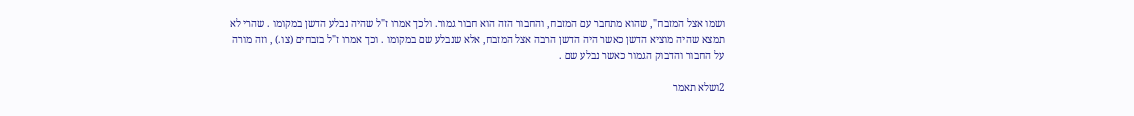ושמו אצל המזבח", שהוא מתחבר עם המזבח, והחבור הזה הוא חבור גמור. ולכך אמרו ז"ל שהיה נבלע הדשן במקומו . שהרי לא תמצא שהיה מוציא הדשן כאשר היה הדשן הרבה אצל המזבח, אלא שנבלע שם במקומו . וכך אמרו ז"ל בזבחים (צו.) , וזה מורה על החבור והדבוק הגמור כאשר נבלע שם .

2ושלא תאמר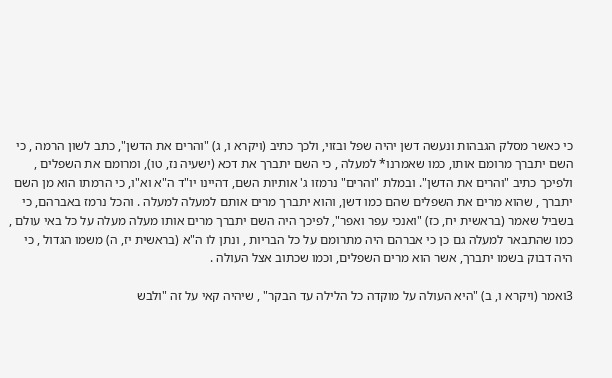כי כאשר מסלק הגבהות ונעשה דשן יהיה שפל ובזוי, ולכך כתיב (ויקרא ו, ג) "והרים את הדשן", כתב לשון הרמה , כי השם יתברך מרומם אותו, כמו שאמרנו* למעלה , כי השם יתברך את דכא (ישעיה נז, טו), ומרומם את השפלים , ולפיכך כתיב "והרים את הדשן". ובמלת "והרים" נרמזו ג' אותיות השם, דהיינו יו"ד ה"א וא"ו, כי הרמתו הוא מן השם יתברך , שהוא מרים את השפלים שהם כמו דשן, והוא יתברך מרים אותם למעלה למעלה . והכל נרמז באברהם, כי בשביל שאמר (בראשית יח, כז) "ואנכי עפר ואפר", לפיכך היה השם יתברך מרים אותו מעלה מעלה על כל באי עולם , כמו שהתבאר למעלה גם כן כי אברהם היה מתרומם על כל הבריות , ונתן לו ה"א (בראשית יז, ה) משמו הגדול , כי היה דבוק בשמו יתברך, אשר הוא מרים השפלים, וכמו שכתוב אצל העולה .

3ואמר (ויקרא ו, ב) "היא העולה על מוקדה כל הלילה עד הבקר" , שיהיה קאי על זה "ולבש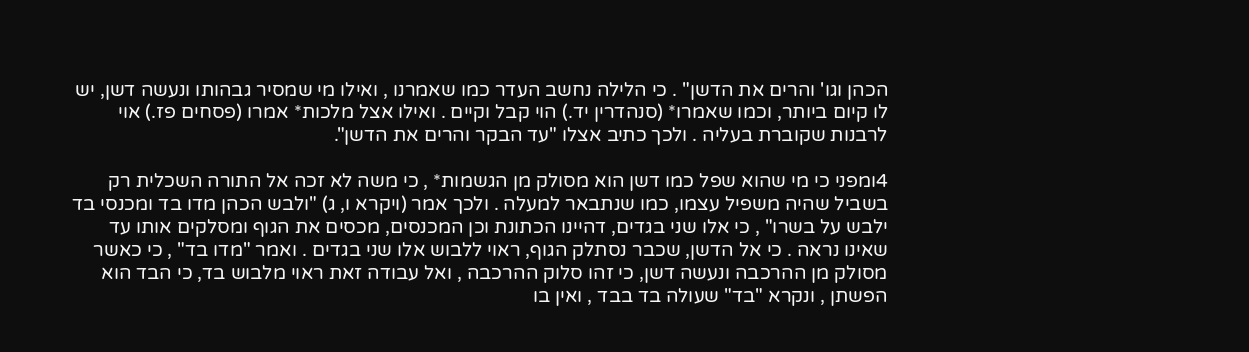הכהן וגו' והרים את הדשן" . כי הלילה נחשב העדר כמו שאמרנו , ואילו מי שמסיר גבהותו ונעשה דשן, יש לו קיום ביותר, וכמו שאמרו* (סנהדרין יד.) הוי קבל וקיים . ואילו אצל מלכות* אמרו (פסחים פז.) אוי לרבנות שקוברת בעליה . ולכך כתיב אצלו "עד הבקר והרים את הדשן".

4ומפני כי מי שהוא שפל כמו דשן הוא מסולק מן הגשמות* , כי משה לא זכה אל התורה השכלית רק בשביל שהיה משפיל עצמו, כמו שנתבאר למעלה . ולכך אמר (ויקרא ו, ג) "ולבש הכהן מדו בד ומכנסי בד ילבש על בשרו" , כי אלו שני בגדים, דהיינו הכתונת וכן המכנסים, מכסים את הגוף ומסלקים אותו עד שאינו נראה . כי אל הדשן, שכבר נסתלק הגוף, ראוי ללבוש אלו שני בגדים . ואמר "מדו בד" , כי כאשר מסולק מן ההרכבה ונעשה דשן, כי זהו סלוק ההרכבה , ואל עבודה זאת ראוי מלבוש בד, כי הבד הוא הפשתן , ונקרא "בד" שעולה בד בבד , ואין בו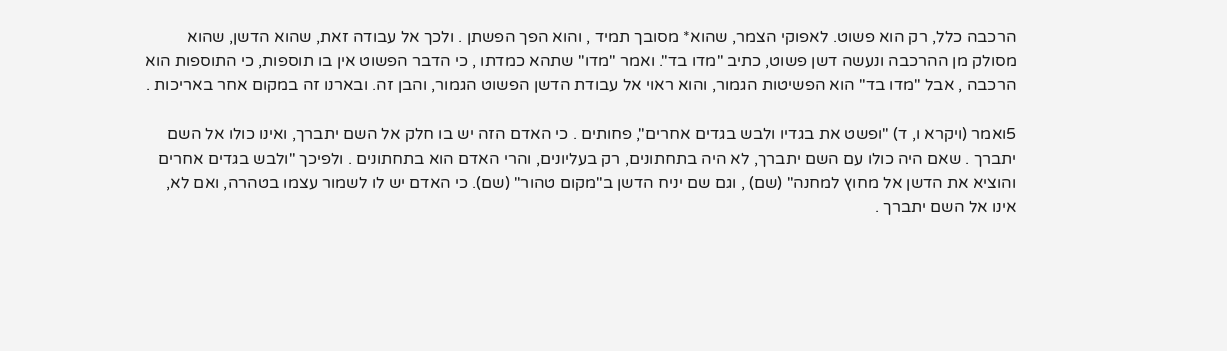הרכבה כלל, רק הוא פשוט. לאפוקי הצמר, שהוא* מסובך תמיד , והוא הפך הפשתן . ולכך אל עבודה זאת, שהוא הדשן, שהוא מסולק מן ההרכבה ונעשה דשן פשוט, כתיב "מדו בד". ואמר "מדו" שתהא כמדתו , כי הדבר הפשוט אין בו תוספות, כי התוספות הוא הרכבה , אבל "מדו בד" הוא הפשיטות הגמור, והוא ראוי אל עבודת הדשן הפשוט הגמור, והבן זה. ובארנו זה במקום אחר באריכות .

5ואמר (ויקרא ו, ד) "ופשט את בגדיו ולבש בגדים אחרים", פחותים . כי האדם הזה יש בו חלק אל השם יתברך, ואינו כולו אל השם יתברך . שאם היה כולו עם השם יתברך, לא היה בתחתונים, רק בעליונים, והרי האדם הוא בתחתונים . ולפיכך "ולבש בגדים אחרים והוציא את הדשן אל מחוץ למחנה" (שם) , וגם שם יניח הדשן ב"מקום טהור" (שם). כי האדם יש לו לשמור עצמו בטהרה, ואם לא, אינו אל השם יתברך .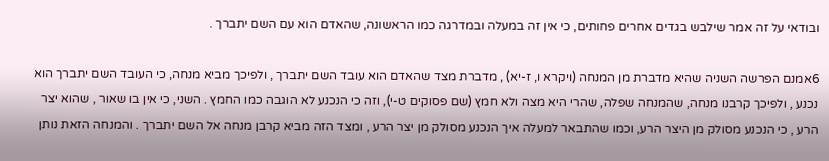ובודאי על זה אמר שילבש בגדים אחרים פחותים, כי אין זה במעלה ובמדרגה כמו הראשונה, שהאדם הוא עם השם יתברך .

6אמנם הפרשה השניה שהיא מדברת מן המנחה (ויקרא ו, ז-יא) , מדברת מצד שהאדם הוא עובד השם יתברך , ולפיכך מביא מנחה, כי העובד השם יתברך הוא נכנע , ולפיכך קרבנו מנחה, שהמנחה שפלה, שהרי היא מצה ולא חמץ (שם פסוקים ט-י), וזה כי הנכנע לא הוגבה כמו החמץ . השני, כי אין בו שאור , שהוא יצר הרע , כי הנכנע מסולק מן היצר הרע, וכמו שהתבאר למעלה איך הנכנע מסולק מן יצר הרע , ומצד הזה מביא קרבן מנחה אל השם יתברך . והמנחה הזאת נותן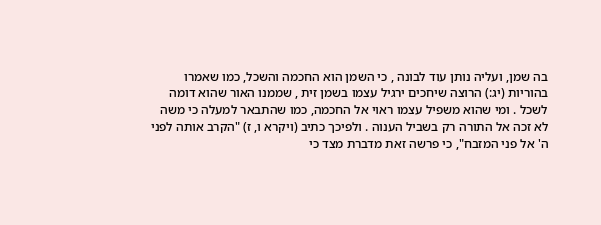בה שמן, ועליה נותן עוד לבונה , כי השמן הוא החכמה והשכל, כמו שאמרו בהוריות (יג:) הרוצה שיחכים ירגיל עצמו בשמן זית , שממנו האור שהוא דומה לשכל . ומי שהוא משפיל עצמו ראוי אל החכמה, כמו שהתבאר למעלה כי משה לא זכה אל התורה רק בשביל הענוה . ולפיכך כתיב (ויקרא ו, ז) "הקרב אותה לפני ה' אל פני המזבח", כי פרשה זאת מדברת מצד כי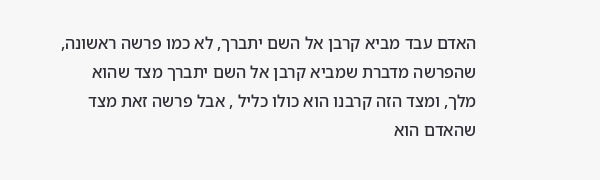האדם עבד מביא קרבן אל השם יתברך, לא כמו פרשה ראשונה, שהפרשה מדברת שמביא קרבן אל השם יתברך מצד שהוא מלך, ומצד הזה קרבנו הוא כולו כליל , אבל פרשה זאת מצד שהאדם הוא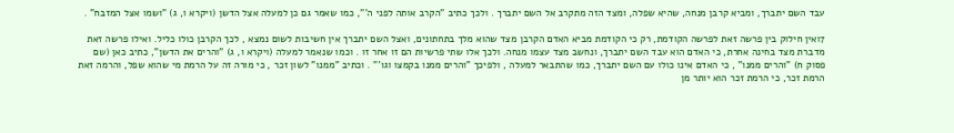עבד השם יתברך, ומביא קרבן מנחה, שהיא שפלה, ומצד הזה מתקרב אל השם יתברך . ולכך כתיב "הקרב אותה לפני ה'", כמו שאמר גם כן למעלה אצל הדשן (ויקרא ו, ג) "ושמו אצל המזבח" .

7ואין חילוק בין פרשה זאת לפרשה הקודמת, רק כי הקודמת מביא האדם הקרבן מצד שהוא מלך בתחתונים, ואצל השם יתברך אין חשיבות לשום נמצא , לכך הקרבן כולו כליל. ואילו פרשה זאת מדברת מצד בחינה אחרת, כי האדם הוא עבד השם יתברך, ונחשב מצד עצמו מנחה. ולכך אלו שתי פרשיות הם זו אחר זו . וכמו שנאמר למעלה (ויקרא ו, ג) "והרים את הדשן", כתיב כאן (שם פסוק ח) "והרים ממנו" , כי האדם אינו כולו עם השם יתברך, כמו שהתבאר למעלה , ולפיכך "והרים ממנו בקמצו וגו'" . וכתיב "ממנו" לשון זכר , כי מורה זה על הרמת מי שהוא שפל, והרמה זאת הרמת זכר, כי הרמת זכר הוא יותר מן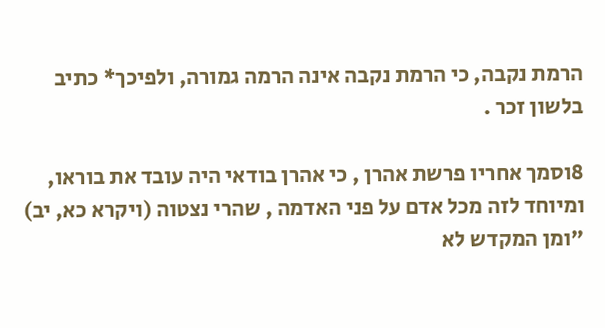הרמת נקבה, כי הרמת נקבה אינה הרמה גמורה, ולפיכך* כתיב בלשון זכר .

8וסמך אחריו פרשת אהרן , כי אהרן בודאי היה עובד את בוראו, ומיוחד לזה מכל אדם על פני האדמה , שהרי נצטוה (ויקרא כא, יב) "ומן המקדש לא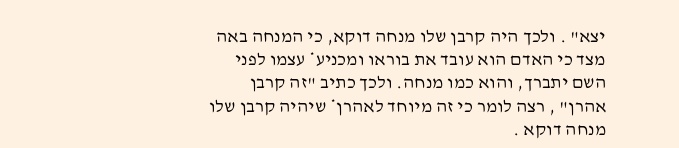יצא" . ולכך היה קרבן שלו מנחה דוקא, כי המנחה באה מצד כי האדם הוא עובד את בוראו ומכניע* עצמו לפני השם יתברך, והוא כמו מנחה. ולכך כתיב "זה קרבן אהרן" , רצה לומר כי זה מיוחד לאהרן* שיהיה קרבן שלו מנחה דוקא .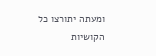ומעתה יתורצו כל הקושיות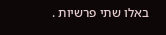באלו שתי פרשיות .